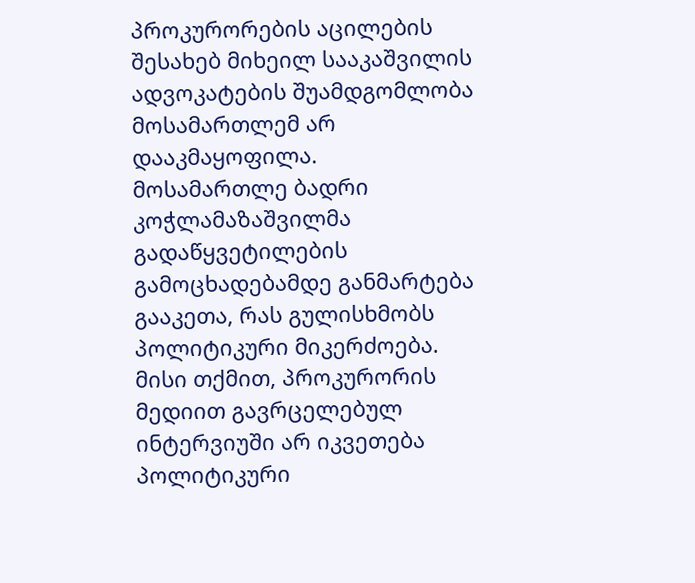პროკურორების აცილების შესახებ მიხეილ სააკაშვილის ადვოკატების შუამდგომლობა მოსამართლემ არ დააკმაყოფილა.
მოსამართლე ბადრი კოჭლამაზაშვილმა გადაწყვეტილების გამოცხადებამდე განმარტება გააკეთა, რას გულისხმობს პოლიტიკური მიკერძოება.
მისი თქმით, პროკურორის მედიით გავრცელებულ ინტერვიუში არ იკვეთება პოლიტიკური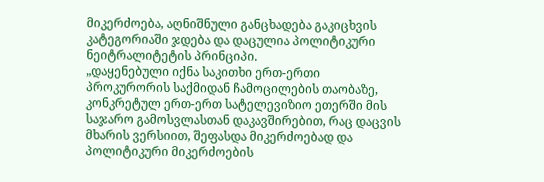მიკერძოება, აღნიშნული განცხადება გაკიცხვის კატეგორიაში ჯდება და დაცულია პოლიტიკური ნეიტრალიტეტის პრინციპი.
„დაყენებული იქნა საკითხი ერთ-ერთი პროკურორის საქმიდან ჩამოცილების თაობაზე, კონკრეტულ ერთ-ერთ სატელევიზიო ეთერში მის საჯარო გამოსვლასთან დაკავშირებით, რაც დაცვის მხარის ვერსიით, შეფასდა მიკერძოებად და პოლიტიკური მიკერძოების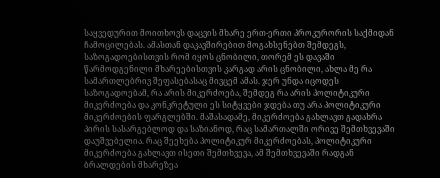საყვედურით მოითხოვს დაცვის მხარე ერთ-ერთი პროკურორის საქმიდან ჩამოცილებას. ამასთან დაკავშირებით მოგახსენებთ შემდეგს, საზოგადოებისთვის რომ იყოს ცნობილი, თორემ ეს დავაში წარმოდგენილი მხარეებისთვის კარგად არის ცნობილი, ახლა მე რა სამართლებრივ შეფასებასაც მივცემ ამას. ჯერ უნდა იცოდეს საზოგადოებამ, რა არის მიკერძოება, შემდეგ რა არის პოლიტიკური მიკერძოება და კონკრეტული ეს სიტყვები ჯდება თუ არა პოლიტიკური მიკერძოების ფარგლებში. მაშასადამე, მიკერძოება გახლავთ გადახრა პირის სასარგებლოდ და საზიანოდ, რაც სამართალში ორივე შემთხვევაში დაუშვებელია. რაც შეეხება პოლიტიკურ მიკერძოებას, პოლიტიკური მიკერძოება გახლავთ ისეთი შემთხვევა, ამ შემთხვევაში რადგან ბრალდების მხარეზეა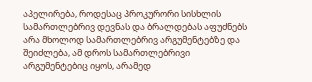აპელირება, როდესაც პროკურორი სისხლის სამართლებრივ დევნას და ბრალდებას აფუძნებს არა მხოლოდ სამართლებრივ არგუმენტებზე და შეიძლება, ამ დროს სამართლებრივი არგუმენტებიც იყოს, არამედ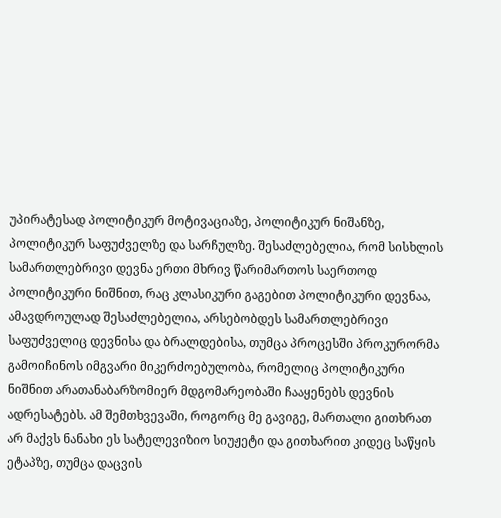უპირატესად პოლიტიკურ მოტივაციაზე, პოლიტიკურ ნიშანზე, პოლიტიკურ საფუძველზე და სარჩულზე. შესაძლებელია, რომ სისხლის სამართლებრივი დევნა ერთი მხრივ წარიმართოს საერთოდ პოლიტიკური ნიშნით, რაც კლასიკური გაგებით პოლიტიკური დევნაა, ამავდროულად შესაძლებელია, არსებობდეს სამართლებრივი საფუძველიც დევნისა და ბრალდებისა, თუმცა პროცესში პროკურორმა გამოიჩინოს იმგვარი მიკერძოებულობა, რომელიც პოლიტიკური ნიშნით არათანაბარზომიერ მდგომარეობაში ჩააყენებს დევნის ადრესატებს. ამ შემთხვევაში, როგორც მე გავიგე, მართალი გითხრათ არ მაქვს ნანახი ეს სატელევიზიო სიუჟეტი და გითხარით კიდეც საწყის ეტაპზე, თუმცა დაცვის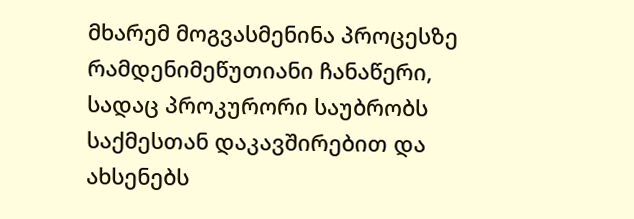მხარემ მოგვასმენინა პროცესზე რამდენიმეწუთიანი ჩანაწერი, სადაც პროკურორი საუბრობს საქმესთან დაკავშირებით და ახსენებს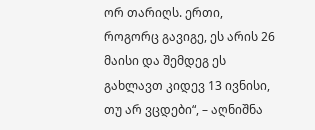ორ თარიღს. ერთი, როგორც გავიგე, ეს არის 26 მაისი და შემდეგ ეს გახლავთ კიდევ 13 ივნისი, თუ არ ვცდები“, – აღნიშნა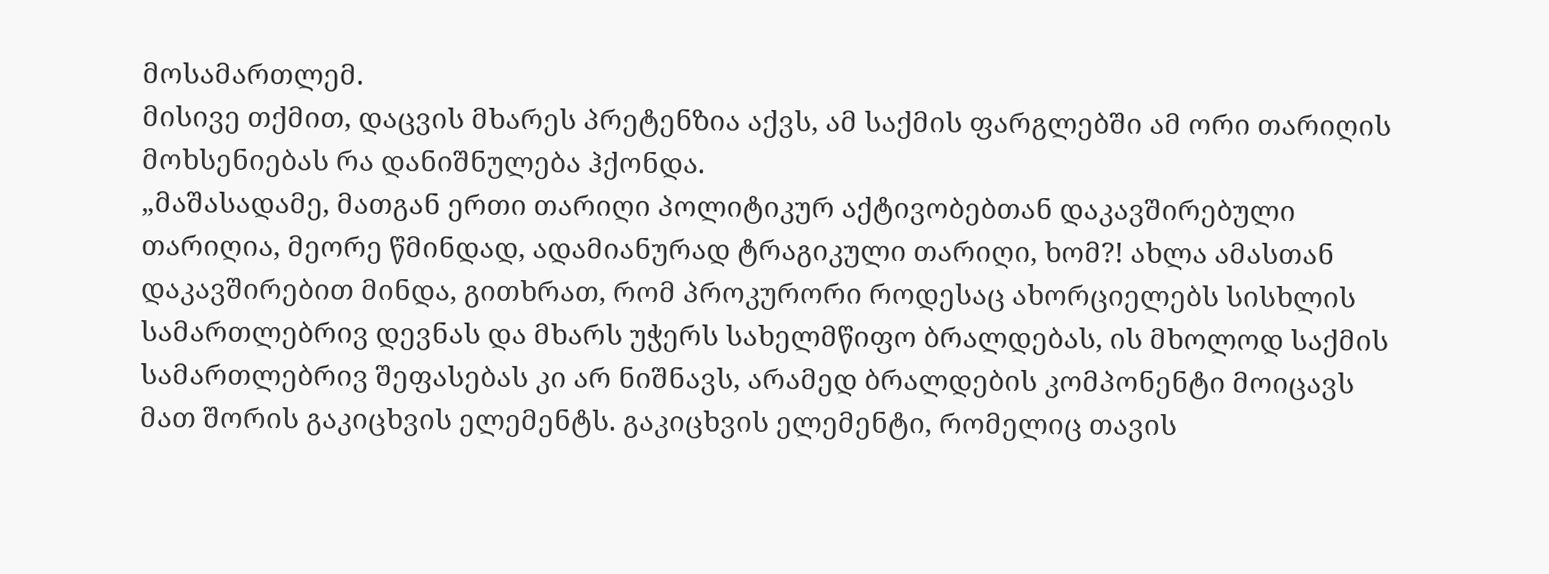მოსამართლემ.
მისივე თქმით, დაცვის მხარეს პრეტენზია აქვს, ამ საქმის ფარგლებში ამ ორი თარიღის მოხსენიებას რა დანიშნულება ჰქონდა.
„მაშასადამე, მათგან ერთი თარიღი პოლიტიკურ აქტივობებთან დაკავშირებული თარიღია, მეორე წმინდად, ადამიანურად ტრაგიკული თარიღი, ხომ?! ახლა ამასთან დაკავშირებით მინდა, გითხრათ, რომ პროკურორი როდესაც ახორციელებს სისხლის სამართლებრივ დევნას და მხარს უჭერს სახელმწიფო ბრალდებას, ის მხოლოდ საქმის სამართლებრივ შეფასებას კი არ ნიშნავს, არამედ ბრალდების კომპონენტი მოიცავს მათ შორის გაკიცხვის ელემენტს. გაკიცხვის ელემენტი, რომელიც თავის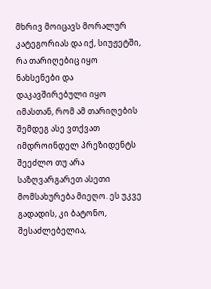მხრივ მოიცავს მორალურ კატეგორიას და იქ, სიუჟეტში, რა თარიღებიც იყო ნახსენები და დაკავშირებული იყო იმასთან, რომ ამ თარიღების შემდეგ ასე ვთქვათ იმდროინდელ პრეზიდენტს შეეძლო თუ არა საზღვარგარეთ ასეთი მომსახურება მიეღო. ეს უკვე გადადის, კი ბატონო, შესაძლებელია,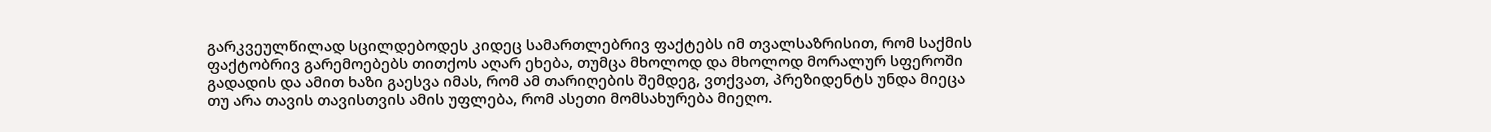გარკვეულწილად სცილდებოდეს კიდეც სამართლებრივ ფაქტებს იმ თვალსაზრისით, რომ საქმის ფაქტობრივ გარემოებებს თითქოს აღარ ეხება, თუმცა მხოლოდ და მხოლოდ მორალურ სფეროში გადადის და ამით ხაზი გაესვა იმას, რომ ამ თარიღების შემდეგ, ვთქვათ, პრეზიდენტს უნდა მიეცა თუ არა თავის თავისთვის ამის უფლება, რომ ასეთი მომსახურება მიეღო.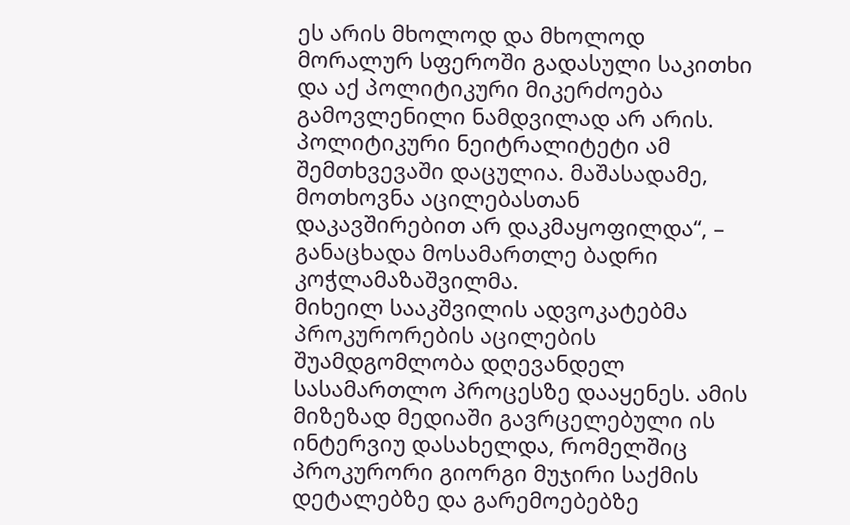ეს არის მხოლოდ და მხოლოდ მორალურ სფეროში გადასული საკითხი და აქ პოლიტიკური მიკერძოება გამოვლენილი ნამდვილად არ არის. პოლიტიკური ნეიტრალიტეტი ამ შემთხვევაში დაცულია. მაშასადამე, მოთხოვნა აცილებასთან დაკავშირებით არ დაკმაყოფილდა“, – განაცხადა მოსამართლე ბადრი კოჭლამაზაშვილმა.
მიხეილ სააკშვილის ადვოკატებმა პროკურორების აცილების შუამდგომლობა დღევანდელ სასამართლო პროცესზე დააყენეს. ამის მიზეზად მედიაში გავრცელებული ის ინტერვიუ დასახელდა, რომელშიც პროკურორი გიორგი მუჯირი საქმის დეტალებზე და გარემოებებზე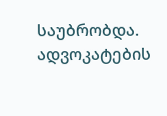საუბრობდა. ადვოკატების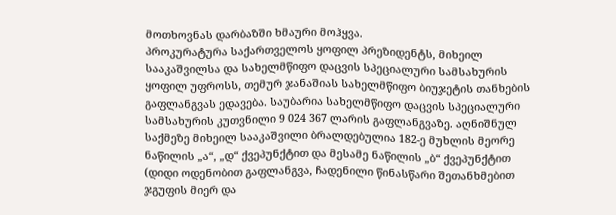მოთხოვნას დარბაზში ხმაური მოჰყვა.
პროკურატურა საქართველოს ყოფილ პრეზიდენტს, მიხეილ სააკაშვილსა და სახელმწიფო დაცვის სპეციალური სამსახურის ყოფილ უფროსს, თემურ ჯანაშიას სახელმწიფო ბიუჯეტის თანხების გაფლანგვას ედავება. საუბარია სახელმწიფო დაცვის სპეციალური სამსახურის კუთვნილი 9 024 367 ლარის გაფლანგვაზე. აღნიშნულ საქმეზე მიხეილ სააკაშვილი ბრალდებულია 182-ე მუხლის მეორე ნაწილის „ა“, „დ“ ქვეპუნქტით და მესამე ნაწილის „ბ“ ქვეპუნქტით (დიდი ოდენობით გაფლანგვა, ჩადენილი წინასწარი შეთანხმებით ჯგუფის მიერ და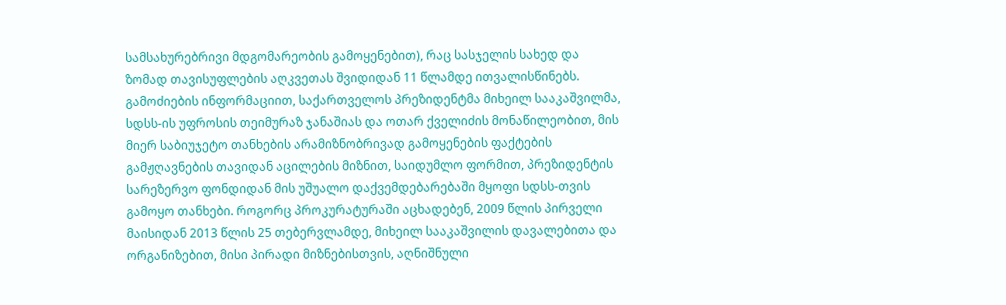სამსახურებრივი მდგომარეობის გამოყენებით), რაც სასჯელის სახედ და ზომად თავისუფლების აღკვეთას შვიდიდან 11 წლამდე ითვალისწინებს.
გამოძიების ინფორმაციით, საქართველოს პრეზიდენტმა მიხეილ სააკაშვილმა, სდსს-ის უფროსის თეიმურაზ ჯანაშიას და ოთარ ქველიძის მონაწილეობით, მის მიერ საბიუჯეტო თანხების არამიზნობრივად გამოყენების ფაქტების გამჟღავნების თავიდან აცილების მიზნით, საიდუმლო ფორმით, პრეზიდენტის სარეზერვო ფონდიდან მის უშუალო დაქვემდებარებაში მყოფი სდსს-თვის გამოყო თანხები. როგორც პროკურატურაში აცხადებენ, 2009 წლის პირველი მაისიდან 2013 წლის 25 თებერვლამდე, მიხეილ სააკაშვილის დავალებითა და ორგანიზებით, მისი პირადი მიზნებისთვის, აღნიშნული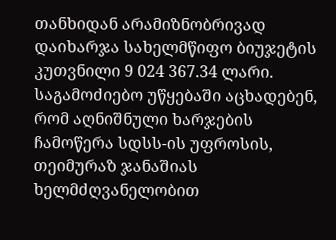თანხიდან არამიზნობრივად დაიხარჯა სახელმწიფო ბიუჯეტის კუთვნილი 9 024 367.34 ლარი. საგამოძიებო უწყებაში აცხადებენ, რომ აღნიშნული ხარჯების ჩამოწერა სდსს-ის უფროსის, თეიმურაზ ჯანაშიას ხელმძღვანელობით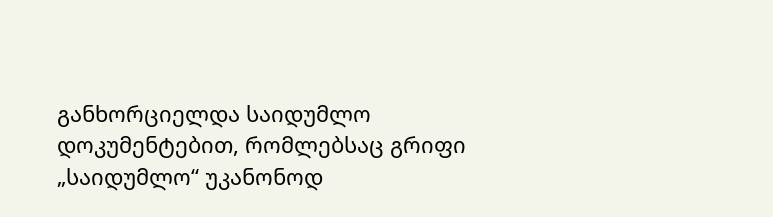განხორციელდა საიდუმლო დოკუმენტებით, რომლებსაც გრიფი „საიდუმლო“ უკანონოდ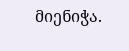მიენიჭა.